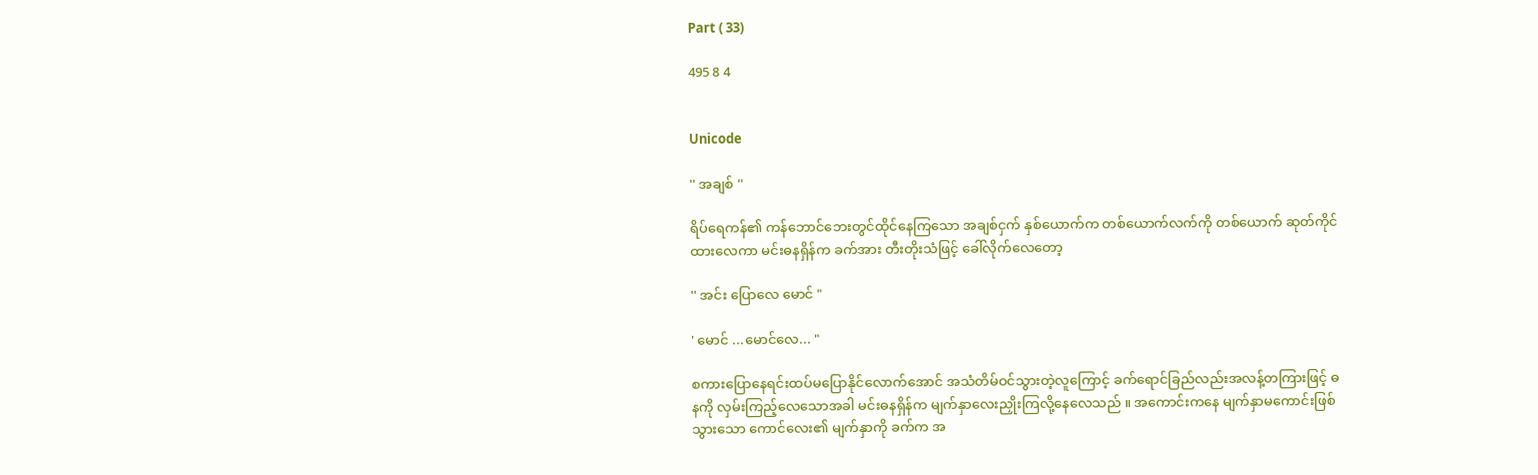Part ( 33)

495 8 4


Unicode

'' အချစ် ''

ရိပ်ရေကန်၏ ကန်ဘောင်ဘေးတွင်ထိုင်နေကြသော အချစ်ငှက် နှစ်ယောက်က တစ်ယောက်လက်ကို တစ်ယောက် ဆုတ်ကိုင်ထားလေကာ မင်းဓနရှိန်က ခက်အား တီးတိုးသံဖြင့် ခေါ်လိုက်လေတော့

'' အင်း ပြောလေ မောင် "

' မောင် ...မောင်လေ... "

စကားပြောနေရင်းထပ်မပြောနိုင်လောက်အောင် အသံတိမ်ဝင်သွားတဲ့လူကြောင့် ခက်ရောင်ခြည်လည်းအလန့်တကြားဖြင့် ဓနကို လှမ်းကြည့်လေသောအခါ မင်းဓနရှိန်က မျက်နှာလေးညှိုးကြလို့နေလေသည် ။ အကောင်းကနေ မျက်နှာမကောင်းဖြစ်သွားသော ကောင်လေး၏ မျက်နှာကို ခက်က အ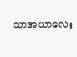သာအယာလေး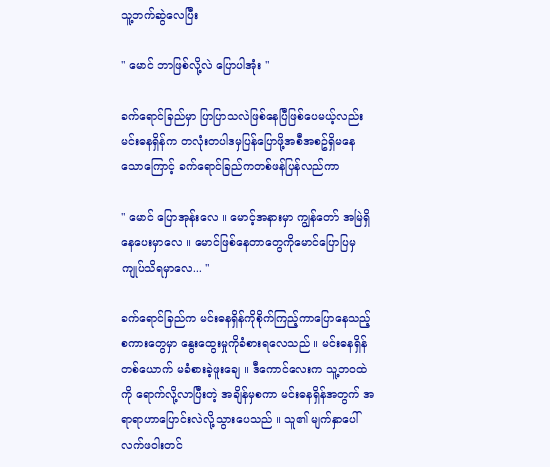သူ့ဘက်ဆွဲလေပြီး

" မောင် ဘာဖြစ်လို့လဲ ပြောပါအုံး "

ခက်ရောင်ခြည်မှာ ပြာပြာသလဲဖြစ်နေပြီဖြစ်ပေမယ့်လည်း မင်းဓနရှိန်က တလုံးတပါဒမှပြန်ပြောဖို့အစီအစဥ်ရှိမနေသောကြောင့် ခက်ရောင်ခြည်ကတစ်ဖန်ပြန်လည်ကာ

" မောင် ပြောအုန်းလေ ။ မောင့်အနားမှာ ကျွန်တော် အမြဲရှိနေပေးမှာလေ ။ မောင်ဖြစ်နေတာတွေကိုမောင်ပြောပြမှ ကျုပ်သိရမှာလေ... "

ခက်ရောင်ခြည်က မင်းဓနရှိန်ကိုစိုက်ကြည့်ကာပြောနေသည့်စကားတွေမှာ နွေးထွေးမှုကိုခံစားရလေသည် ။ မင်းဓနရှိန်တစ်ယောက် မခံစားခဲ့ဖူးချေ ။ ဒီကောင်လေးက သူ့ဘဝထဲကို ရောက်လို့လာပြီးတဲ့ အချိန်မှစကာ မင်းဓနရှိန်အတွက် အရာရာဟာပြောင်းလဲလို့သွားပေသည် ။ သူ၏ မျက်နှာပေါ် လက်ဖဝါးတင်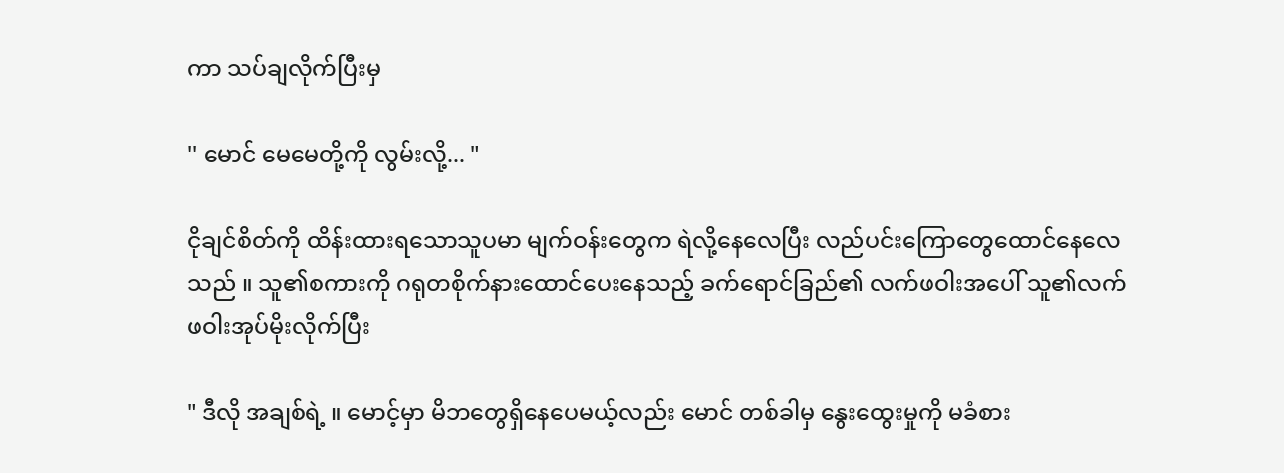ကာ သပ်ချလိုက်ပြီးမှ

'' မောင် မေမေတို့ကို လွမ်းလို့... "

ငိုချင်စိတ်ကို ထိန်းထားရသောသူပမာ မျက်ဝန်းတွေက ရဲလို့နေလေပြီး လည်ပင်းကြောတွေထောင်နေလေသည် ။ သူ၏စကားကို ဂရုတစိုက်နားထောင်ပေးနေသည့် ခက်ရောင်ခြည်၏ လက်ဖဝါးအပေါ် သူ၏လက်ဖဝါးအုပ်မိုးလိုက်ပြီး

" ဒီလို အချစ်ရဲ့ ။ မောင့်မှာ မိဘတွေရှိနေပေမယ့်လည်း မောင် တစ်ခါမှ နွေးထွေးမှုကို မခံစား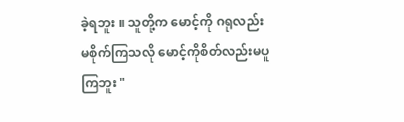ခဲ့ရဘူး ။ သူတို့က မောင့်ကို ဂရုလည်းမစိုက်ကြသလို မောင့်ကိုစိတ်လည်းမပူကြဘူး "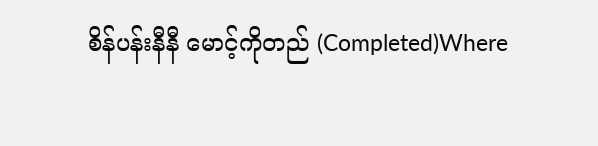စိန်ပန်းနီနီ မောင့်ကိုတည် (Completed)Where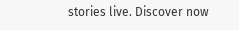stories live. Discover now